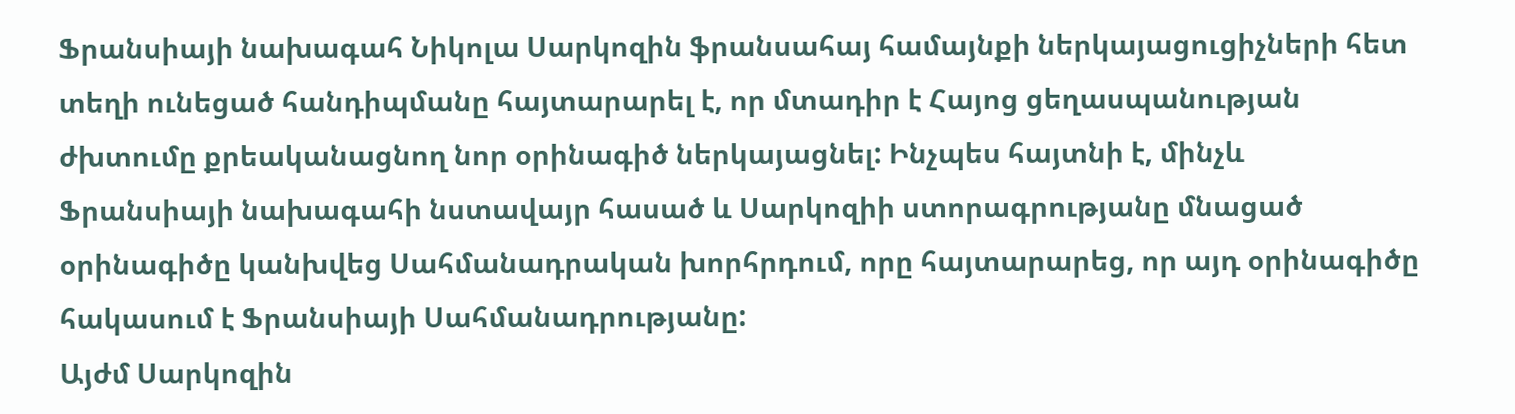Ֆրանսիայի նախագահ Նիկոլա Սարկոզին ֆրանսահայ համայնքի ներկայացուցիչների հետ տեղի ունեցած հանդիպմանը հայտարարել է, որ մտադիր է Հայոց ցեղասպանության ժխտումը քրեականացնող նոր օրինագիծ ներկայացնել: Ինչպես հայտնի է, մինչև Ֆրանսիայի նախագահի նստավայր հասած և Սարկոզիի ստորագրությանը մնացած օրինագիծը կանխվեց Սահմանադրական խորհրդում, որը հայտարարեց, որ այդ օրինագիծը հակասում է Ֆրանսիայի Սահմանադրությանը:
Այժմ Սարկոզին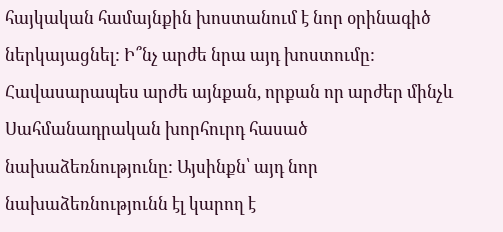հայկական համայնքին խոստանում է նոր օրինագիծ ներկայացնել: Ի՞նչ արժե նրա այդ խոստումը: Հավասարապես արժե այնքան, որքան որ արժեր մինչև Սահմանադրական խորհուրդ հասած նախաձեռնությունը: Այսինքն՝ այդ նոր նախաձեռնությունն էլ կարող է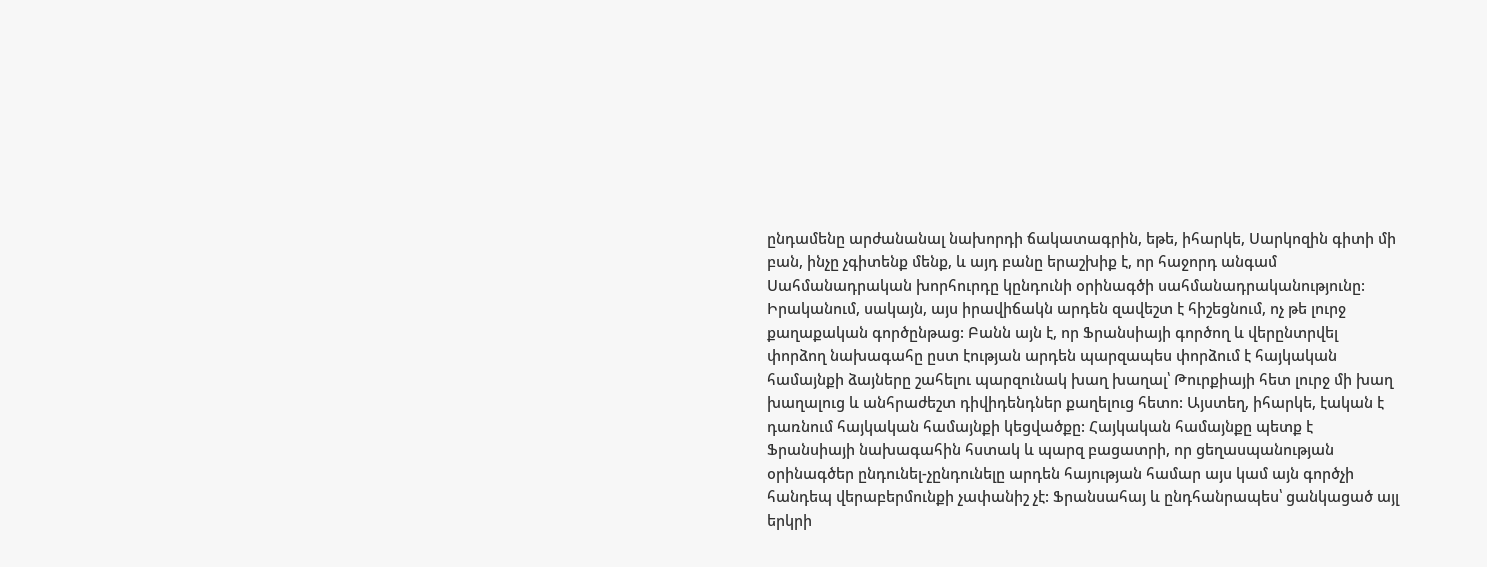ընդամենը արժանանալ նախորդի ճակատագրին, եթե, իհարկե, Սարկոզին գիտի մի բան, ինչը չգիտենք մենք, և այդ բանը երաշխիք է, որ հաջորդ անգամ Սահմանադրական խորհուրդը կընդունի օրինագծի սահմանադրականությունը:
Իրականում, սակայն, այս իրավիճակն արդեն զավեշտ է հիշեցնում, ոչ թե լուրջ քաղաքական գործընթաց: Բանն այն է, որ Ֆրանսիայի գործող և վերընտրվել փորձող նախագահը ըստ էության արդեն պարզապես փորձում է հայկական համայնքի ձայները շահելու պարզունակ խաղ խաղալ՝ Թուրքիայի հետ լուրջ մի խաղ խաղալուց և անհրաժեշտ դիվիդենդներ քաղելուց հետո: Այստեղ, իհարկե, էական է դառնում հայկական համայնքի կեցվածքը: Հայկական համայնքը պետք է Ֆրանսիայի նախագահին հստակ և պարզ բացատրի, որ ցեղասպանության օրինագծեր ընդունել-չընդունելը արդեն հայության համար այս կամ այն գործչի հանդեպ վերաբերմունքի չափանիշ չէ: Ֆրանսահայ և ընդհանրապես՝ ցանկացած այլ երկրի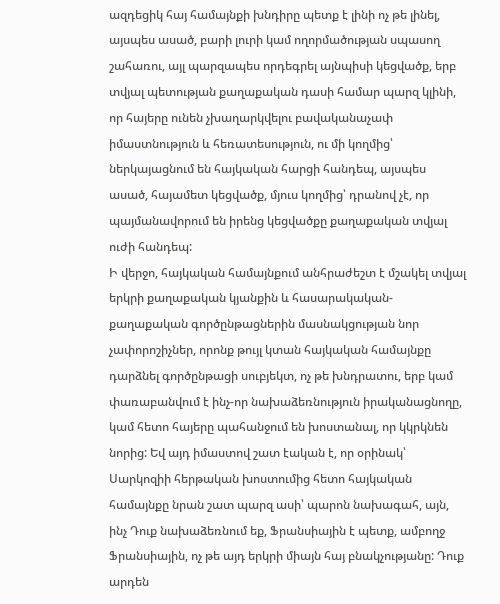ազդեցիկ հայ համայնքի խնդիրը պետք է լինի ոչ թե լինել, այսպես ասած, բարի լուրի կամ ողորմածության սպասող շահառու, այլ պարզապես որդեգրել այնպիսի կեցվածք, երբ տվյալ պետության քաղաքական դասի համար պարզ կլինի, որ հայերը ունեն չխաղարկվելու բավականաչափ իմաստնություն և հեռատեսություն, ու մի կողմից՝ ներկայացնում են հայկական հարցի հանդեպ, այսպես ասած, հայամետ կեցվածք, մյուս կողմից՝ դրանով չէ, որ պայմանավորում են իրենց կեցվածքը քաղաքական տվյալ ուժի հանդեպ:
Ի վերջո, հայկական համայնքում անհրաժեշտ է մշակել տվյալ երկրի քաղաքական կյանքին և հասարակական-քաղաքական գործընթացներին մասնակցության նոր չափորոշիչներ, որոնք թույլ կտան հայկական համայնքը դարձնել գործընթացի սուբյեկտ, ոչ թե խնդրատու, երբ կամ փառաբանվում է ինչ-որ նախաձեռնություն իրականացնողը, կամ հետո հայերը պահանջում են խոստանալ, որ կկրկնեն նորից: Եվ այդ իմաստով շատ էական է, որ օրինակ՝ Սարկոզիի հերթական խոստումից հետո հայկական համայնքը նրան շատ պարզ ասի՝ պարոն նախագահ, այն, ինչ Դուք նախաձեռնում եք, Ֆրանսիային է պետք, ամբողջ Ֆրանսիային, ոչ թե այդ երկրի միայն հայ բնակչությանը: Դուք արդեն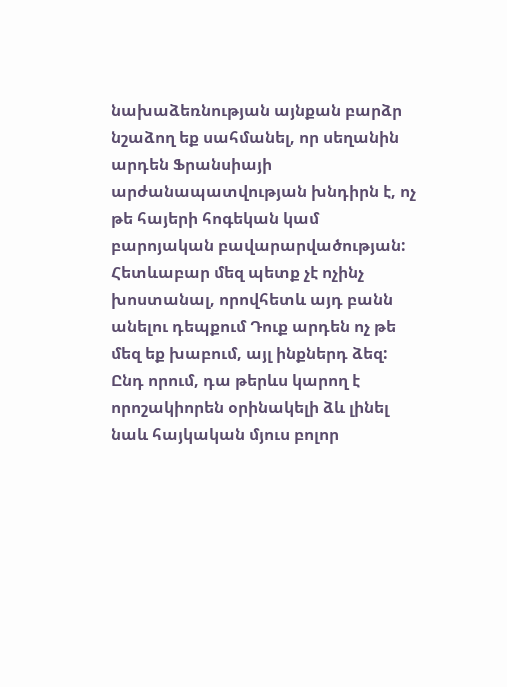նախաձեռնության այնքան բարձր նշաձող եք սահմանել, որ սեղանին արդեն Ֆրանսիայի արժանապատվության խնդիրն է, ոչ թե հայերի հոգեկան կամ բարոյական բավարարվածության: Հետևաբար մեզ պետք չէ ոչինչ խոստանալ, որովհետև այդ բանն անելու դեպքում Դուք արդեն ոչ թե մեզ եք խաբում, այլ ինքներդ ձեզ: Ընդ որում, դա թերևս կարող է որոշակիորեն օրինակելի ձև լինել նաև հայկական մյուս բոլոր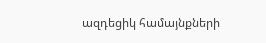ազդեցիկ համայնքների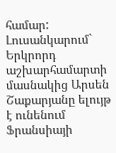համար:
Լուսանկարում` Երկրորդ աշխարհամարտի մասնակից Արսեն Շաքարյանը ելույթ է ունենում Ֆրանսիայի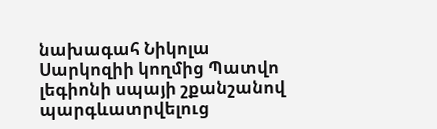նախագահ Նիկոլա Սարկոզիի կողմից Պատվո լեգիոնի սպայի շքանշանով պարգևատրվելուց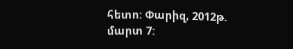հետո: Փարիզ, 2012թ. մարտ 7: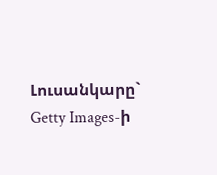Լուսանկարը` Getty Images-ի